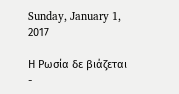Sunday, January 1, 2017

Η Ρωσία δε βιάζεται -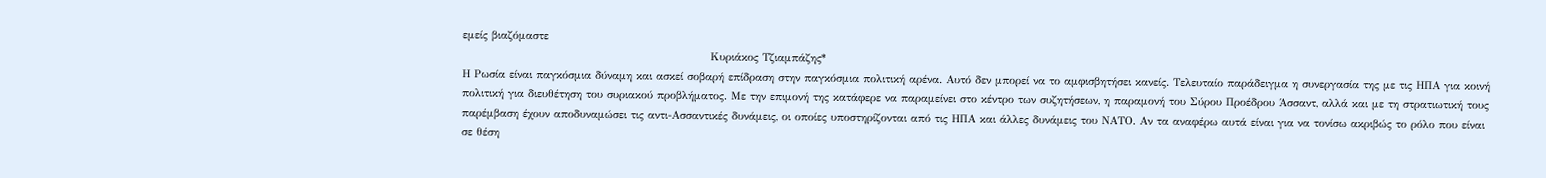εμείς βιαζόμαστε
                                                              Κυριάκος Τζιαμπάζης*
Η Ρωσία είναι παγκόσμια δύναμη και ασκεί σοβαρή επίδραση στην παγκόσμια πολιτική αρένα. Αυτό δεν μπορεί να το αμφισβητήσει κανείς. Τελευταίο παράδειγμα η συνεργασία της με τις ΗΠΑ για κοινή πολιτική για διευθέτηση του συριακού προβλήματος. Με την επιμονή της κατάφερε να παραμείνει στο κέντρο των συζητήσεων, η παραμονή του Σύρου Προέδρου Άσσαντ, αλλά και με τη στρατιωτική τους παρέμβαση έχουν αποδυναμώσει τις αντι-Ασσαντικές δυνάμεις, οι οποίες υποστηρίζονται από τις ΗΠΑ και άλλες δυνάμεις του ΝΑΤΟ. Αν τα αναφέρω αυτά είναι για να τονίσω ακριβώς το ρόλο που είναι σε θέση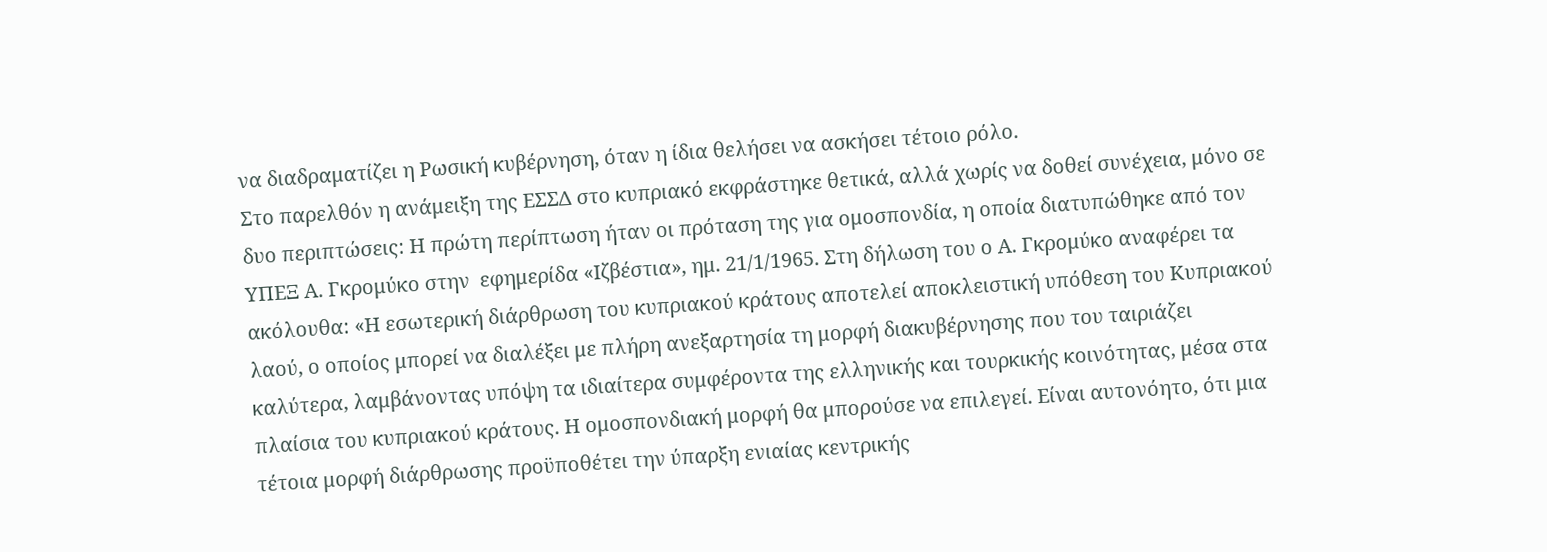να διαδραματίζει η Ρωσική κυβέρνηση, όταν η ίδια θελήσει να ασκήσει τέτοιο ρόλο.
Στο παρελθόν η ανάμειξη της ΕΣΣΔ στο κυπριακό εκφράστηκε θετικά, αλλά χωρίς να δοθεί συνέχεια, μόνο σε δυο περιπτώσεις: Η πρώτη περίπτωση ήταν οι πρόταση της για ομοσπονδία, η οποία διατυπώθηκε από τον ΥΠΕΞ Α. Γκρομύκο στην  εφημερίδα «Ιζβέστια», ημ. 21/1/1965. Στη δήλωση του ο Α. Γκρομύκο αναφέρει τα ακόλουθα: «Η εσωτερική διάρθρωση του κυπριακού κράτους αποτελεί αποκλειστική υπόθεση του Κυπριακού λαού, ο οποίος μπορεί να διαλέξει με πλήρη ανεξαρτησία τη μορφή διακυβέρνησης που του ταιριάζει καλύτερα, λαμβάνοντας υπόψη τα ιδιαίτερα συμφέροντα της ελληνικής και τουρκικής κοινότητας, μέσα στα πλαίσια του κυπριακού κράτους. Η ομοσπονδιακή μορφή θα μπορούσε να επιλεγεί. Είναι αυτονόητο, ότι μια τέτοια μορφή διάρθρωσης προϋποθέτει την ύπαρξη ενιαίας κεντρικής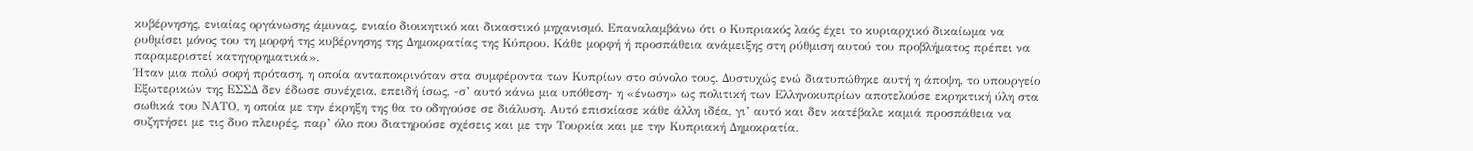κυβέρνησης, ενιαίας οργάνωσης άμυνας, ενιαίο διοικητικό και δικαστικό μηχανισμό. Επαναλαμβάνω ότι ο Κυπριακός λαός έχει το κυριαρχικό δικαίωμα να ρυθμίσει μόνος του τη μορφή της κυβέρνησης της Δημοκρατίας της Κύπρου. Κάθε μορφή ή προσπάθεια ανάμειξης στη ρύθμιση αυτού του προβλήματος πρέπει να παραμεριστεί κατηγορηματικά».
Ήταν μια πολύ σοφή πρόταση, η οποία ανταποκρινόταν στα συμφέροντα των Κυπρίων στο σύνολο τους. Δυστυχώς ενώ διατυπώθηκε αυτή η άποψη, το υπουργείο Εξωτερικών της ΕΣΣΔ δεν έδωσε συνέχεια, επειδή ίσως, -σ’ αυτό κάνω μια υπόθεση- η «ένωση» ως πολιτική των Ελληνοκυπρίων αποτελούσε εκρηκτική ύλη στα σωθικά του ΝΑΤΟ, η οποία με την έκρηξη της θα το οδηγούσε σε διάλυση. Αυτό επισκίασε κάθε άλλη ιδέα, γι’ αυτό και δεν κατέβαλε καμιά προσπάθεια να συζητήσει με τις δυο πλευρές, παρ’ όλο που διατηρούσε σχέσεις και με την Τουρκία και με την Κυπριακή Δημοκρατία.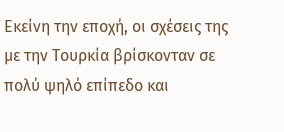Εκείνη την εποχή, οι σχέσεις της με την Τουρκία βρίσκονταν σε πολύ ψηλό επίπεδο και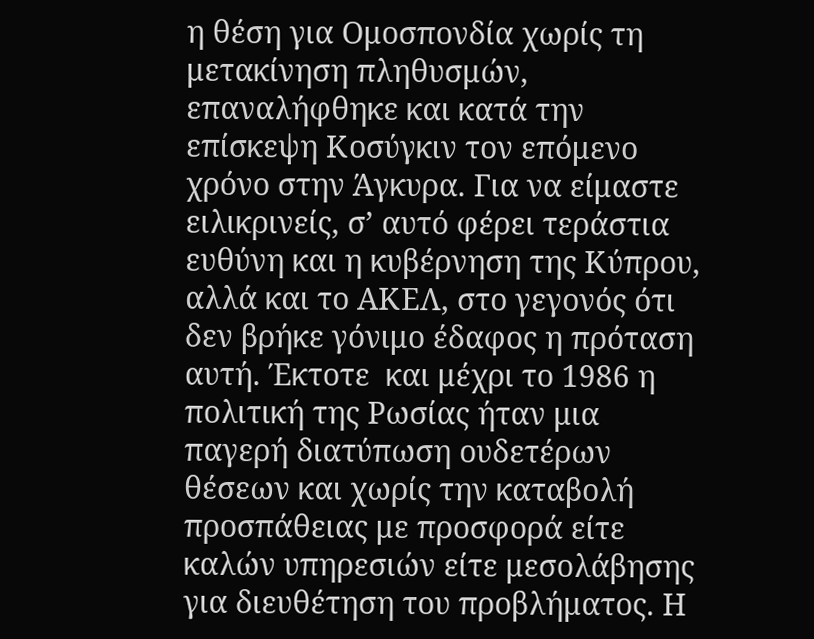η θέση για Ομοσπονδία χωρίς τη μετακίνηση πληθυσμών, επαναλήφθηκε και κατά την επίσκεψη Κοσύγκιν τον επόμενο χρόνο στην Άγκυρα. Για να είμαστε ειλικρινείς, σ’ αυτό φέρει τεράστια ευθύνη και η κυβέρνηση της Κύπρου, αλλά και το ΑΚΕΛ, στο γεγονός ότι δεν βρήκε γόνιμο έδαφος η πρόταση αυτή. Έκτοτε  και μέχρι το 1986 η πολιτική της Ρωσίας ήταν μια παγερή διατύπωση ουδετέρων θέσεων και χωρίς την καταβολή προσπάθειας με προσφορά είτε καλών υπηρεσιών είτε μεσολάβησης για διευθέτηση του προβλήματος. Η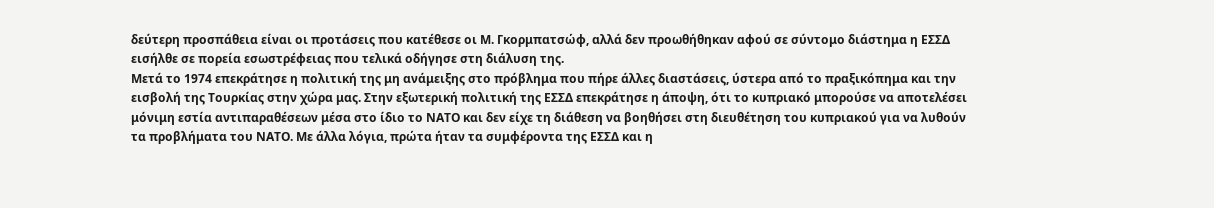δεύτερη προσπάθεια είναι οι προτάσεις που κατέθεσε οι Μ. Γκορμπατσώφ, αλλά δεν προωθήθηκαν αφού σε σύντομο διάστημα η ΕΣΣΔ εισήλθε σε πορεία εσωστρέφειας που τελικά οδήγησε στη διάλυση της.
Μετά το 1974 επεκράτησε η πολιτική της μη ανάμειξης στο πρόβλημα που πήρε άλλες διαστάσεις, ύστερα από το πραξικόπημα και την εισβολή της Τουρκίας στην χώρα μας. Στην εξωτερική πολιτική της ΕΣΣΔ επεκράτησε η άποψη, ότι το κυπριακό μπορούσε να αποτελέσει μόνιμη εστία αντιπαραθέσεων μέσα στο ίδιο το ΝΑΤΟ και δεν είχε τη διάθεση να βοηθήσει στη διευθέτηση του κυπριακού για να λυθούν τα προβλήματα του ΝΑΤΟ. Με άλλα λόγια, πρώτα ήταν τα συμφέροντα της ΕΣΣΔ και η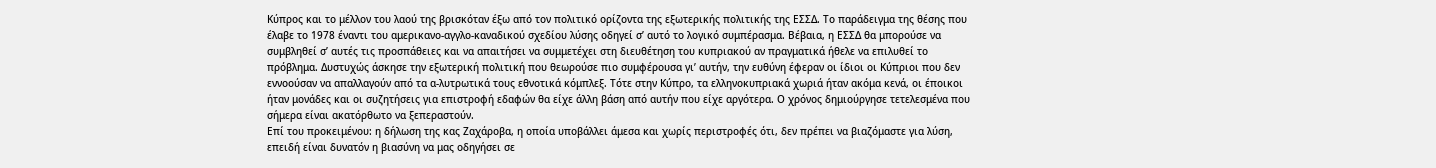Κύπρος και το μέλλον του λαού της βρισκόταν έξω από τον πολιτικό ορίζοντα της εξωτερικής πολιτικής της ΕΣΣΔ. Το παράδειγμα της θέσης που έλαβε το 1978 έναντι του αμερικανο-αγγλο-καναδικού σχεδίου λύσης οδηγεί σ’ αυτό το λογικό συμπέρασμα. Βέβαια, η ΕΣΣΔ θα μπορούσε να συμβληθεί σ’ αυτές τις προσπάθειες και να απαιτήσει να συμμετέχει στη διευθέτηση του κυπριακού αν πραγματικά ήθελε να επιλυθεί το πρόβλημα. Δυστυχώς άσκησε την εξωτερική πολιτική που θεωρούσε πιο συμφέρουσα γι’ αυτήν, την ευθύνη έφεραν οι ίδιοι οι Κύπριοι που δεν εννοούσαν να απαλλαγούν από τα α-λυτρωτικά τους εθνοτικά κόμπλεξ. Τότε στην Κύπρο, τα ελληνοκυπριακά χωριά ήταν ακόμα κενά, οι έποικοι ήταν μονάδες και οι συζητήσεις για επιστροφή εδαφών θα είχε άλλη βάση από αυτήν που είχε αργότερα. Ο χρόνος δημιούργησε τετελεσμένα που σήμερα είναι ακατόρθωτο να ξεπεραστούν.
Επί του προκειμένου: η δήλωση της κας Ζαχάροβα, η οποία υποβάλλει άμεσα και χωρίς περιστροφές ότι, δεν πρέπει να βιαζόμαστε για λύση, επειδή είναι δυνατόν η βιασύνη να μας οδηγήσει σε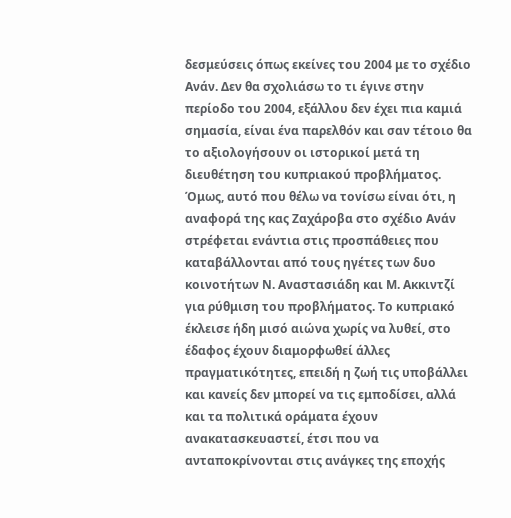δεσμεύσεις όπως εκείνες του 2004 με το σχέδιο Ανάν. Δεν θα σχολιάσω το τι έγινε στην περίοδο του 2004, εξάλλου δεν έχει πια καμιά σημασία, είναι ένα παρελθόν και σαν τέτοιο θα το αξιολογήσουν οι ιστορικοί μετά τη διευθέτηση του κυπριακού προβλήματος. Όμως, αυτό που θέλω να τονίσω είναι ότι, η αναφορά της κας Ζαχάροβα στο σχέδιο Ανάν στρέφεται ενάντια στις προσπάθειες που καταβάλλονται από τους ηγέτες των δυο κοινοτήτων Ν. Αναστασιάδη και Μ. Ακκιντζί για ρύθμιση του προβλήματος. Το κυπριακό έκλεισε ήδη μισό αιώνα χωρίς να λυθεί, στο έδαφος έχουν διαμορφωθεί άλλες πραγματικότητες, επειδή η ζωή τις υποβάλλει και κανείς δεν μπορεί να τις εμποδίσει, αλλά και τα πολιτικά οράματα έχουν ανακατασκευαστεί, έτσι που να ανταποκρίνονται στις ανάγκες της εποχής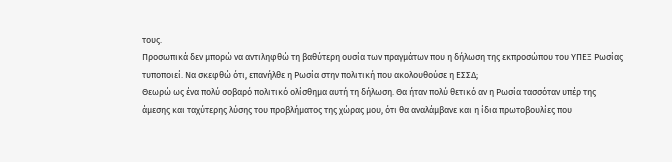τους.
Προσωπικά δεν μπορώ να αντιληφθώ τη βαθύτερη ουσία των πραγμάτων που η δήλωση της εκπροσώπου του ΥΠΕΞ Ρωσίας τυποποιεί. Να σκεφθώ ότι, επανήλθε η Ρωσία στην πολιτική που ακολουθούσε η ΕΣΣΔ;
Θεωρώ ως ένα πολύ σοβαρό πολιτικό ολίσθημα αυτή τη δήλωση. Θα ήταν πολύ θετικό αν η Ρωσία τασσόταν υπέρ της άμεσης και ταχύτερης λύσης του προβλήματος της χώρας μου, ότι θα αναλάμβανε και η ίδια πρωτοβουλίες που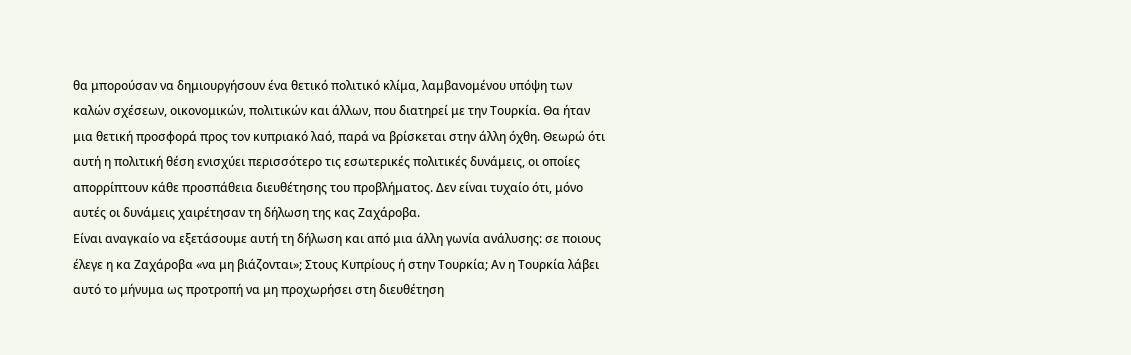θα μπορούσαν να δημιουργήσουν ένα θετικό πολιτικό κλίμα, λαμβανομένου υπόψη των καλών σχέσεων, οικονομικών, πολιτικών και άλλων, που διατηρεί με την Τουρκία. Θα ήταν μια θετική προσφορά προς τον κυπριακό λαό, παρά να βρίσκεται στην άλλη όχθη. Θεωρώ ότι αυτή η πολιτική θέση ενισχύει περισσότερο τις εσωτερικές πολιτικές δυνάμεις, οι οποίες απορρίπτουν κάθε προσπάθεια διευθέτησης του προβλήματος. Δεν είναι τυχαίο ότι, μόνο αυτές οι δυνάμεις χαιρέτησαν τη δήλωση της κας Ζαχάροβα.
Είναι αναγκαίο να εξετάσουμε αυτή τη δήλωση και από μια άλλη γωνία ανάλυσης: σε ποιους έλεγε η κα Ζαχάροβα «να μη βιάζονται»; Στους Κυπρίους ή στην Τουρκία; Αν η Τουρκία λάβει αυτό το μήνυμα ως προτροπή να μη προχωρήσει στη διευθέτηση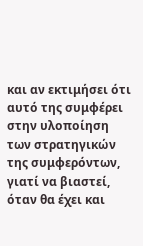και αν εκτιμήσει ότι αυτό της συμφέρει στην υλοποίηση των στρατηγικών της συμφερόντων, γιατί να βιαστεί, όταν θα έχει και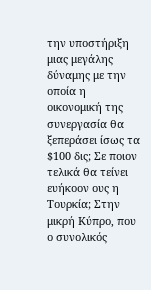την υποστήριξη μιας μεγάλης δύναμης με την οποία η οικονομική της συνεργασία θα ξεπεράσει ίσως τα $100 δις; Σε ποιον τελικά θα τείνει ευήκοον ους η Τουρκία; Στην μικρή Κύπρο, που ο συνολικός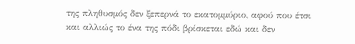της πληθυσμός δεν ξεπερνά το εκατομμύριο, αφού που έτσι και αλλιώς το ένα της πόδι βρίσκεται εδώ και δεν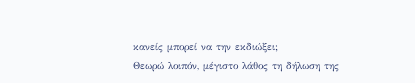κανείς μπορεί να την εκδιώξει;
Θεωρώ λοιπόν, μέγιστο λάθος τη δήλωση της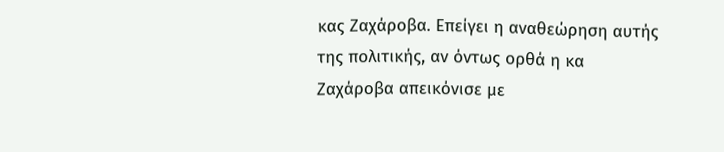κας Ζαχάροβα. Επείγει η αναθεώρηση αυτής της πολιτικής, αν όντως ορθά η κα Ζαχάροβα απεικόνισε με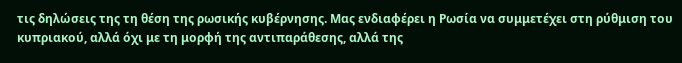τις δηλώσεις της τη θέση της ρωσικής κυβέρνησης. Μας ενδιαφέρει η Ρωσία να συμμετέχει στη ρύθμιση του κυπριακού, αλλά όχι με τη μορφή της αντιπαράθεσης, αλλά της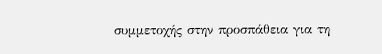συμμετοχής στην προσπάθεια για τη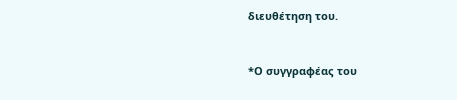διευθέτηση του.


*Ο συγγραφέας του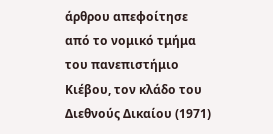άρθρου απεφοίτησε από το νομικό τμήμα του πανεπιστήμιο Κιέβου, τον κλάδο του Διεθνούς Δικαίου (1971)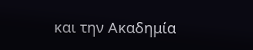και την Ακαδημία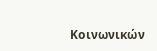Κοινωνικών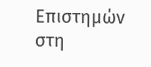Επιστημών στη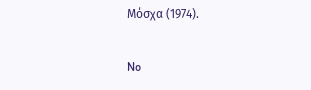Μόσχα (1974).

No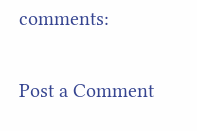comments:

Post a Comment